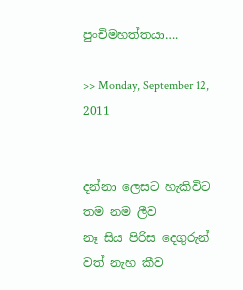පුංචිමහත්තයා….

>> Monday, September 12, 2011


දන්නා ලෙසට හැකිවිට තම නම ලීව
නෑ සිය පිරිස දෙගුරුන් වත් නැහ කීව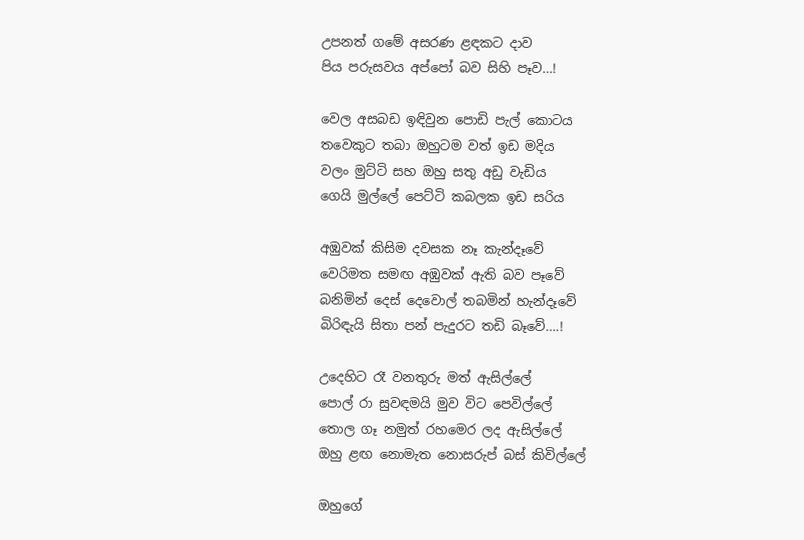උපනත් ගමේ අසරණ ළඳකට දාව
පිය පරුසවය අප්පෝ බව සිහි පෑව…!

වෙල අසබඩ ඉඳිවුන පොඩි පැල් කොටය
තවෙකුට තබා ඔහුටම වත් ඉඩ මදිය
වලං මුට්ටි සහ ඔහු සතු අඩු වැඩිය
ගෙයි මුල්ලේ පෙට්ටි කබලක ඉඩ සරිය

අඹුවක් කිසිම දවසක නෑ කැන්දෑවේ
වෙරිමත සමඟ අඹුවක් ඇති බව පෑවේ
බනිමින් දෙස් දෙවොල් තබමින් හැන්දෑවේ
බිරිඳැයි සිතා පන් පැදුරට තඩි බෑවේ….!

උදෙහිට රෑ වනතුරු මත් ඇසිල්ලේ
පොල් රා සුවඳමයි මුව විට පෙවිල්ලේ
තොල ගෑ නමුත් රහමෙර ලද ඇසිල්ලේ
ඔහු ළඟ නොමැත නොසරුප් බස් කිවිල්ලේ

ඔහුගේ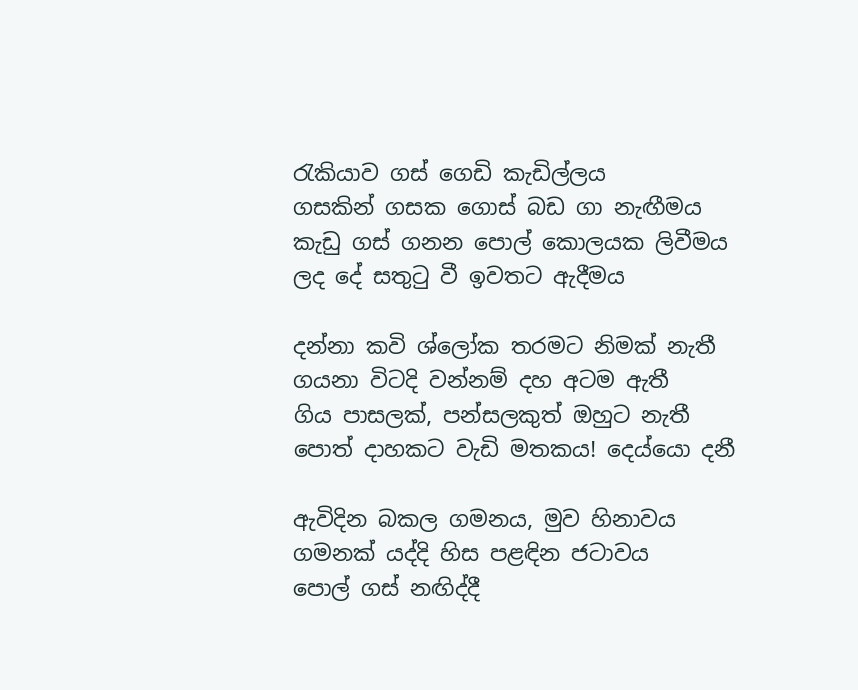රැකියාව ගස් ගෙඩි කැඩිල්ලය
ගසකින් ගසක ගොස් බඩ ගා නැඟීමය
කැඩු ගස් ගනන පොල් කොලයක ලිවීමය
ලද දේ සතුටු වී ඉවතට ඇදීමය

දන්නා කවි ශ්ලෝක තරමට නිමක් නැතී
ගයනා විටදි වන්නම් දහ අටම ඇතී
ගිය පාසලක්, පන්සලකුත් ඔහුට නැතී
පොත් දාහකට වැඩි මතකය! දෙය්යො දනී

ඇවිදින බකල ගමනය, මුව හිනාවය
ගමනක් යද්දි හිස පළඳින ජටාවය
පොල් ගස් නඟිද්දී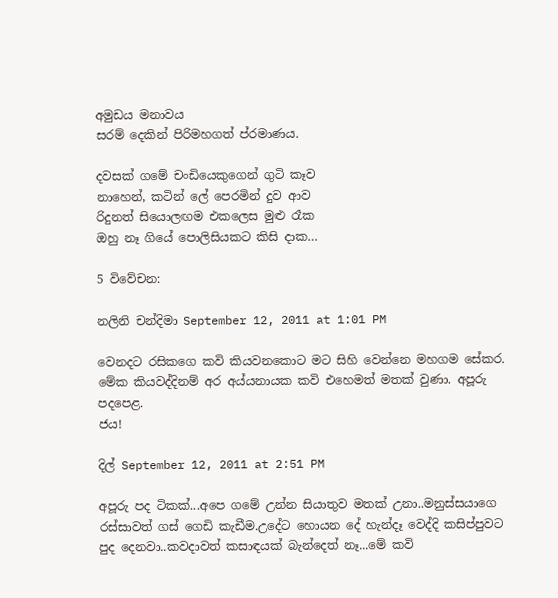අමුඩය මනාවය
සරම් දෙකින් පිරිමහගත් ප්රමාණය.

දවසක් ගමේ චංඩියෙකුගෙන් ගුටි කෑව
නාහෙන්, කටින් ලේ පෙරමින් දුව ආව
රිදුනත් සියොලඟම එකලෙස මුළු රෑක
ඔහු නෑ ගියේ පොලිසියකට කිසි දාක…

5 විවේචන:

නලිනි චන්දිමා September 12, 2011 at 1:01 PM

වෙනදට රසිකගෙ කවි කියවනකොට මට සිහි වෙන්නෙ මහගම සේකර. මේක කියවද්දිනම් අර අය්යනායක කවි එහෙමත් මතක් වුණා. අපූරු පදපෙළ.
ජය!

දිල් September 12, 2011 at 2:51 PM

අපූරු පද ටිකක්...අපෙ ගමේ උන්න සියාතුව මතක් උනා..මනුස්සයාගෙ රස්සාවත් ගස් ගෙඩි කැඩීම.උදේට හොයන දේ හැන්දෑ වෙද්දි කසිප්පුවට පුද දෙනවා..කවදාවත් කසාඳයක් බැන්දෙත් නෑ...මේ කවි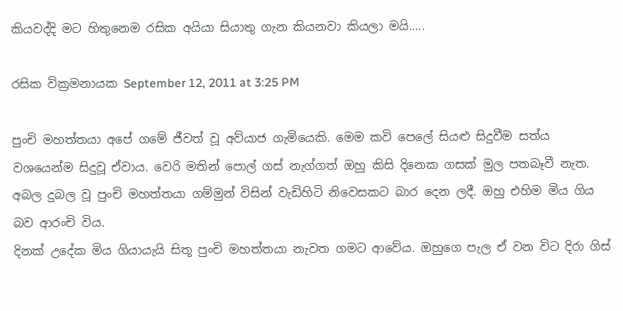කියවද්දි මට හිතුනෙම රසික අයියා සියාතු ගැන කියනවා කියලා මයි.....

රසික වික්‍රමනායක September 12, 2011 at 3:25 PM

පුංචි මහත්තයා අපේ ගමේ ජීවත් වූ අව්යාජ ගැමියෙකි. මෙම කවි පෙලේ සියළු සිදුවීම සත්ය වශයෙන්ම සිදුවූ ඒවාය. වෙරි මතින් පොල් ගස් නැග්ගත් ඔහු කිසි දිනෙක ගසක් මුල පතබෑවී නැත.
අබල දුබල වූ පුංචි මහත්තයා ගම්මුන් විසින් වැඩිහිටි නිවෙසකට බාර දෙන ලදී. ඔහු එහිම මිය ගිය බව ආරංචි විය.
දිනක් උදේක මිය ගියායැයි සිතූ පුංචි මහත්තයා නැවත ගමට ආවේය. ඔහුගෙ පැල ඒ වන විට දිරා ගිස්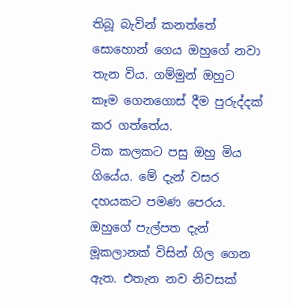තිබූ බැවින් කනත්තේ සොහොන් ගෙය ඔහුගේ නවා තැන විය. ගම්මුන් ඔහුට කෑම ගෙනගොස් දීම පුරුද්දක් කර ගත්තේය.
ටික කලකට පසු ඔහු මිය ගියේය. මේ දැන් වසර දහයකට පමණ පෙරය.
ඔහුගේ පැල්පත දැන් මූකලානක් විසින් ගිල ගෙන ඇත. එතැන නව නිවසක්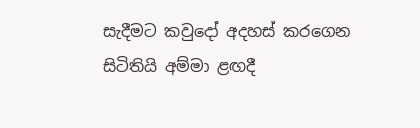සැදීමට කවුදෝ අදහස් කරගෙන සිටිතියි අම්මා ළඟදී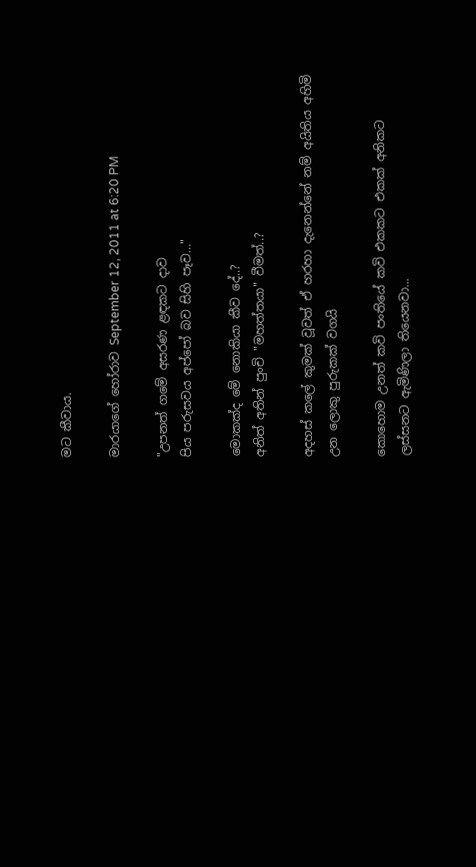මට කීවාය.

මාරයාගේ හෝරාව September 12, 2011 at 6:20 PM

"උපනත් ගමේ අසරණ ළඳකට දාව
පිය පරුසවය අප්පෝ බව සිහි පෑව…"

මොකක්ද මේ නොකියා කීව දේ..?
අනිත් අතින් පුංචි "මහත්තයා" වීමත්..?

අදහස් කලේ කුමක් වූවත් ඒ හරහා දැනෙන්නේ නම් අයිතිය අහිමි උන ලොකු පුරුකක් වගයි

කොහොම උනත් කවි පංතියේ කවි එකකට එකක් අනිකට ලස්සනට ඇමිණිලා තියෙනවා...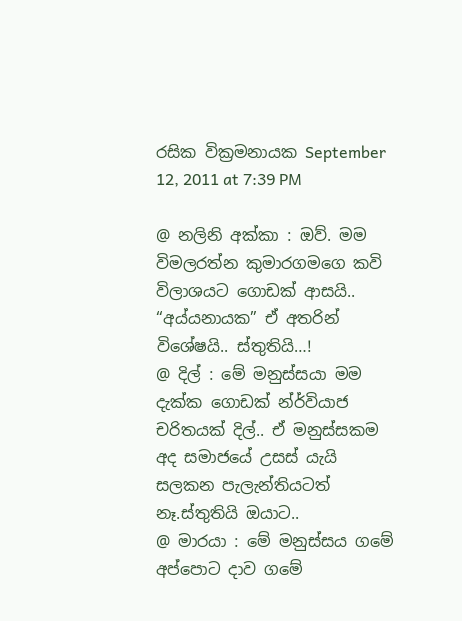රසික වික්‍රමනායක September 12, 2011 at 7:39 PM

@ නලිනි අක්කා : ඔව්. මම විමලරත්න කුමාරගමගෙ කවි විලාශයට ගොඩක් ආසයි.. “අය්යනායක” ඒ අතරින් විශේෂයි.. ස්තුතියි…!
@ දිල් : මේ මනුස්සයා මම දැක්ක ගොඩක් න්ර්වියාජ චරිතයක් දිල්.. ඒ මනුස්සකම අද සමාජයේ උසස් යැයි සලකන පැලැන්තියටත් නෑ.ස්තුතියි ඔයාට..
@ මාරයා : මේ මනුස්සය ගමේ අප්පොට දාව ගමේ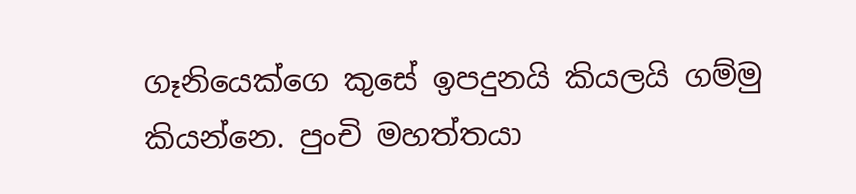ගෑනියෙක්ගෙ කුසේ ඉපදුනයි කියලයි ගම්මු කියන්නෙ. පුංචි මහත්තයා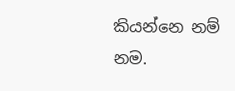කියන්නෙ නම් නම.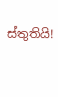ස්තුතියි!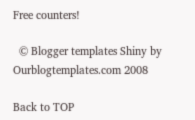Free counters!

  © Blogger templates Shiny by Ourblogtemplates.com 2008

Back to TOP